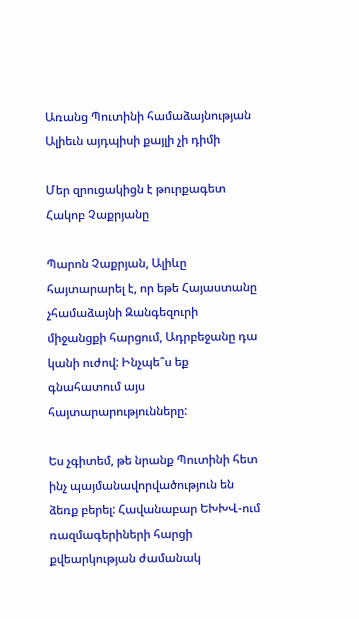Առանց Պուտինի համաձայնության Ալիեւն այդպիսի քայլի չի դիմի

Մեր զրուցակիցն է թուրքագետ Հակոբ Չաքրյանը

Պարոն Չաքրյան, Ալիևը հայտարարել է, որ եթե Հայաստանը չհամաձայնի Զանգեզուրի միջանցքի հարցում, Ադրբեջանը դա կանի ուժով: Ինչպե՞ս եք գնահատում այս հայտարարությունները:

Ես չգիտեմ, թե նրանք Պուտինի հետ ինչ պայմանավորվածություն են ձեռք բերել: Հավանաբար ԵԽԽՎ-ում ռազմագերիների հարցի քվեարկության ժամանակ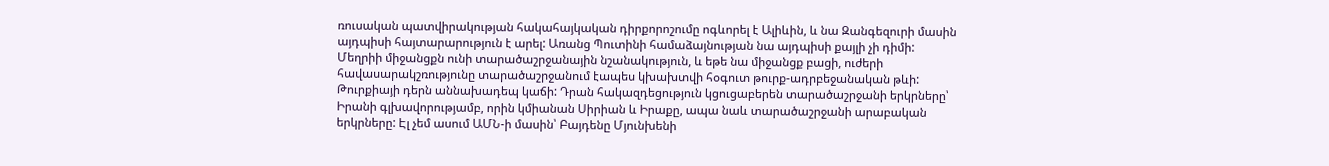ռուսական պատվիրակության հակահայկական դիրքորոշումը ոգևորել է Ալիևին, և նա Զանգեզուրի մասին այդպիսի հայտարարություն է արել: Առանց Պուտինի համաձայնության նա այդպիսի քայլի չի դիմի: Մեղրիի միջանցքն ունի տարածաշրջանային նշանակություն, և եթե նա միջանցք բացի, ուժերի հավասարակշռությունը տարածաշրջանում էապես կխախտվի հօգուտ թուրք-ադրբեջանական թևի: Թուրքիայի դերն աննախադեպ կաճի: Դրան հակազդեցություն կցուցաբերեն տարածաշրջանի երկրները՝ Իրանի գլխավորությամբ, որին կմիանան Սիրիան և Իրաքը, ապա նաև տարածաշրջանի արաբական երկրները: Էլ չեմ ասում ԱՄՆ-ի մասին՝ Բայդենը Մյունխենի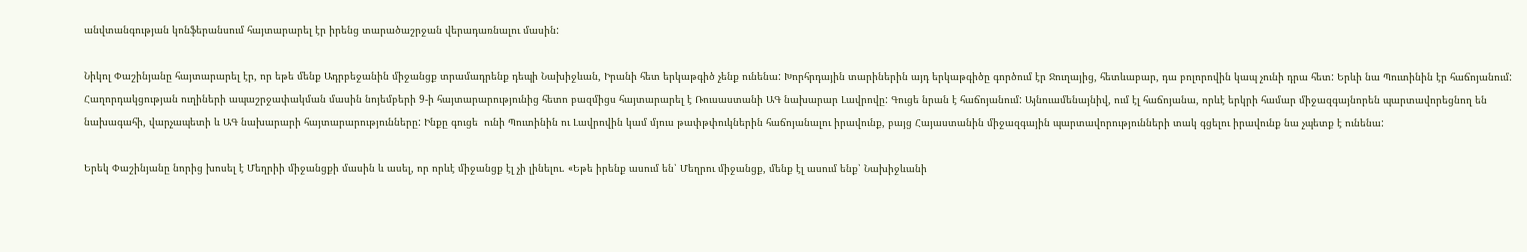անվտանգության կոնֆերանսում հայտարարել էր իրենց տարածաշրջան վերադառնալու մասին:

Նիկոլ Փաշինյանը հայտարարել էր, որ եթե մենք Ադրբեջանին միջանցք տրամադրենք դեպի Նախիջևան, Իրանի հետ երկաթգիծ չենք ունենա: Խորհրդային տարիներին այդ երկաթգիծը գործում էր Ջուղայից, հետևաբար, դա բոլորովին կապ չունի դրա հետ: Երևի նա Պուտինին էր հաճոյանում: Հաղորդակցության ուղիների ապաշրջափակման մասին նոյեմբերի 9-ի հայտարարությունից հետո բազմիցս հայտարարել է Ռուսաստանի ԱԳ նախարար Լավրովը: Գուցե նրան է հաճոյանում: Այնուամենայնիվ, ում էլ հաճոյանա, որևէ երկրի համար միջազգայնորեն պարտավորեցնող են նախագահի, վարչապետի և ԱԳ նախարարի հայտարարությունները: Ինքը գուցե  ունի Պուտինին ու Լավրովին կամ մյուս թափթփուկներին հաճոյանալու իրավունք, բայց Հայաստանին միջազգային պարտավորությունների տակ գցելու իրավունք նա չպետք է ունենա:

Երեկ Փաշինյանը նորից խոսել է Մեղրիի միջանցքի մասին և ասել, որ որևէ միջանցք էլ չի լինելու. «Եթե իրենք ասում են՝ Մեղրու միջանցք, մենք էլ ասում ենք՝ Նախիջևանի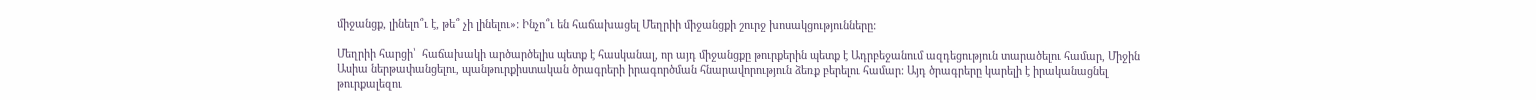միջանցք, լինելո՞ւ է, թե՞ չի լինելու»: Ինչո՞ւ են հաճախացել Մեղրիի միջանցքի շուրջ խոսակցությունները:

Մեղրիի հարցի՝  հաճախակի արծարծելիս պետք է հասկանալ, որ այդ միջանցքը թուրքերին պետք է Ադրբեջանում ազդեցություն տարածելու համար, Միջին Ասիա ներթափանցելու, պանթուրքիստական ծրագրերի իրագործման հնարավորություն ձեռք բերելու համար: Այդ ծրագրերը կարելի է իրականացնել թուրքալեզու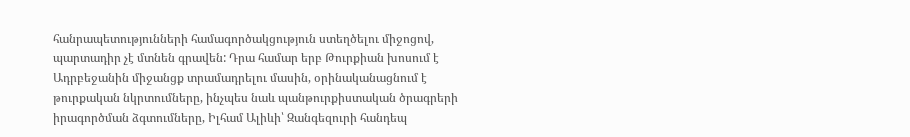հանրապետությունների համագործակցություն ստեղծելու միջոցով, պարտադիր չէ մտնեն գրավեն: Դրա համար երբ Թուրքիան խոսում է Ադրբեջանին միջանցք տրամադրելու մասին, օրինականացնում է թուրքական նկրտումները, ինչպես նաև պանթուրքիստական ծրագրերի իրագործման ձգտումները, Իլհամ Ալիևի՝ Զանգեզուրի հանդեպ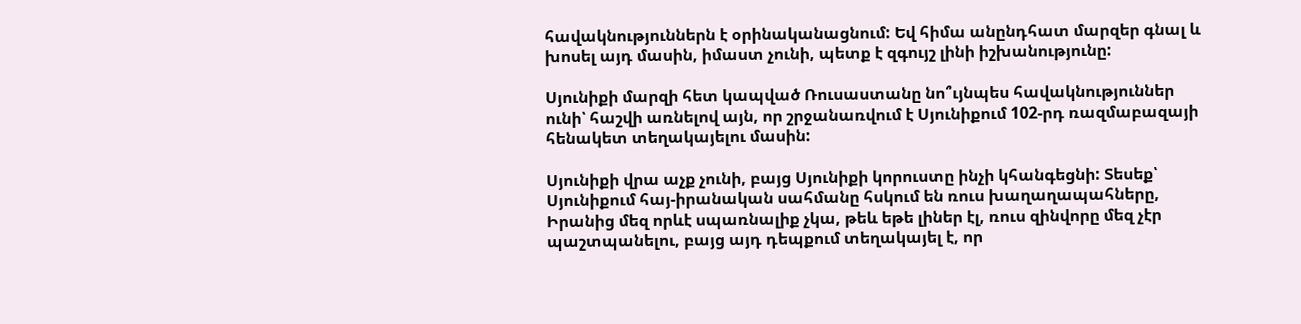հավակնություններն է օրինականացնում: Եվ հիմա անընդհատ մարզեր գնալ և խոսել այդ մասին, իմաստ չունի, պետք է զգույշ լինի իշխանությունը:

Սյունիքի մարզի հետ կապված Ռուսաստանը նո՞ւյնպես հավակնություններ  ունի՝ հաշվի առնելով այն, որ շրջանառվում է Սյունիքում 102-րդ ռազմաբազայի հենակետ տեղակայելու մասին:

Սյունիքի վրա աչք չունի, բայց Սյունիքի կորուստը ինչի կհանգեցնի: Տեսեք՝ Սյունիքում հայ-իրանական սահմանը հսկում են ռուս խաղաղապահները, Իրանից մեզ որևէ սպառնալիք չկա, թեև եթե լիներ էլ, ռուս զինվորը մեզ չէր պաշտպանելու, բայց այդ դեպքում տեղակայել է, որ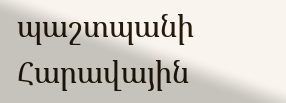պաշտպանի Հարավային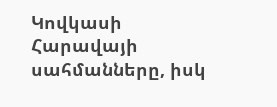Կովկասի Հարավայի սահմանները, իսկ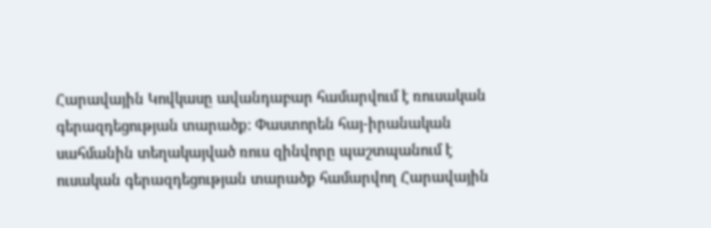Հարավային Կովկասը ավանդաբար համարվում է ռուսական գերազդեցության տարածք: Փաստորեն հայ-իրանական սահմանին տեղակայված ռուս զինվորը պաշտպանում է ուսական գերազդեցության տարածք համարվող Հարավային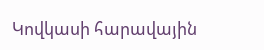Կովկասի հարավային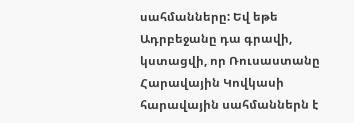սահմանները: Եվ եթե Ադրբեջանը դա գրավի, կստացվի, որ Ռուսաստանը Հարավային Կովկասի հարավային սահմաններն է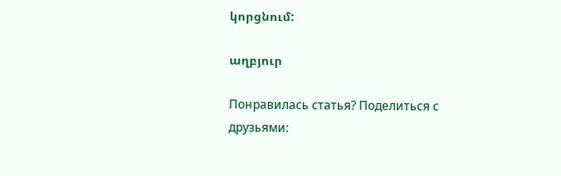կորցնում:

աղբյուր

Понравилась статья? Поделиться с друзьями: